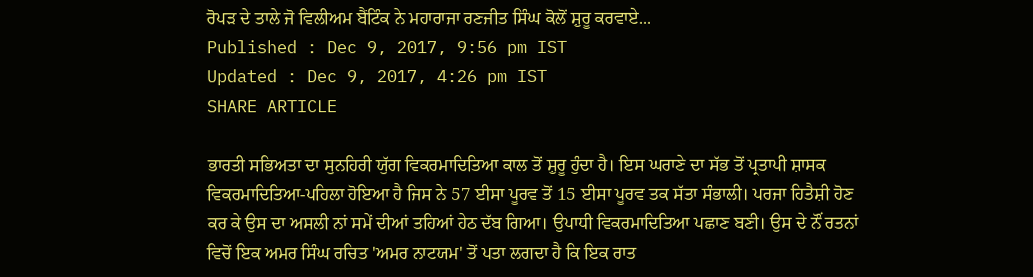ਰੋਪੜ ਦੇ ਤਾਲੇ ਜੋ ਵਿਲੀਅਮ ਬੈਂਟਿੰਕ ਨੇ ਮਹਾਰਾਜਾ ਰਣਜੀਤ ਸਿੰਘ ਕੋਲੋਂ ਸ਼ੁਰੂ ਕਰਵਾਏ...
Published : Dec 9, 2017, 9:56 pm IST
Updated : Dec 9, 2017, 4:26 pm IST
SHARE ARTICLE

ਭਾਰਤੀ ਸਭਿਅਤਾ ਦਾ ਸੁਨਹਿਰੀ ਯੁੱਗ ਵਿਕਰਮਾਦਿਤਿਆ ਕਾਲ ਤੋਂ ਸ਼ੁਰੂ ਹੁੰਦਾ ਹੈ। ਇਸ ਘਰਾਣੇ ਦਾ ਸੱਭ ਤੋਂ ਪ੍ਰਤਾਪੀ ਸ਼ਾਸਕ ਵਿਕਰਮਾਦਿਤਿਆ-ਪਹਿਲਾ ਹੋਇਆ ਹੈ ਜਿਸ ਨੇ 57 ਈਸਾ ਪੂਰਵ ਤੋਂ 15 ਈਸਾ ਪੂਰਵ ਤਕ ਸੱਤਾ ਸੰਭਾਲੀ। ਪਰਜਾ ਹਿਤੈਸ਼ੀ ਹੋਣ ਕਰ ਕੇ ਉਸ ਦਾ ਅਸਲੀ ਨਾਂ ਸਮੇਂ ਦੀਆਂ ਤਹਿਆਂ ਹੇਠ ਦੱਬ ਗਿਆ। ਉਪਾਧੀ ਵਿਕਰਮਾਦਿਤਿਆ ਪਛਾਣ ਬਣੀ। ਉਸ ਦੇ ਨੌਂ ਰਤਨਾਂ ਵਿਚੋਂ ਇਕ ਅਮਰ ਸਿੰਘ ਰਚਿਤ 'ਅਮਰ ਨਾਟਯਮ' ਤੋਂ ਪਤਾ ਲਗਦਾ ਹੈ ਕਿ ਇਕ ਰਾਤ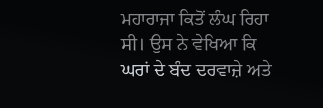ਮਹਾਰਾਜਾ ਕਿਤੋਂ ਲੰਘ ਰਿਹਾ ਸੀ। ਉਸ ਨੇ ਵੇਖਿਆ ਕਿ ਘਰਾਂ ਦੇ ਬੰਦ ਦਰਵਾਜ਼ੇ ਅਤੇ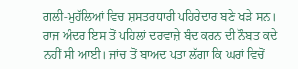ਗਲੀ-ਮੁਹੱਲਿਆਂ ਵਿਚ ਸ਼ਸਤਰਧਾਰੀ ਪਹਿਰੇਦਾਰ ਬਣੇ ਖੜੇ ਸਨ। ਰਾਜ ਅੰਦਰ ਇਸ ਤੋਂ ਪਹਿਲਾਂ ਦਰਵਾਜ਼ੇ ਬੰਦ ਕਰਨ ਦੀ ਨੌਬਤ ਕਦੇ ਨਹੀਂ ਸੀ ਆਈ। ਜਾਂਚ ਤੋਂ ਬਾਅਦ ਪਤਾ ਲੱਗਾ ਕਿ ਘਰਾਂ ਵਿਚੋਂ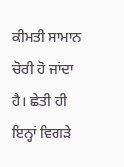ਕੀਮਤੀ ਸਾਮਾਨ ਚੋਰੀ ਹੋ ਜਾਂਦਾ ਹੈ। ਛੇਤੀ ਹੀ ਇਨ੍ਹਾਂ ਵਿਗੜੇ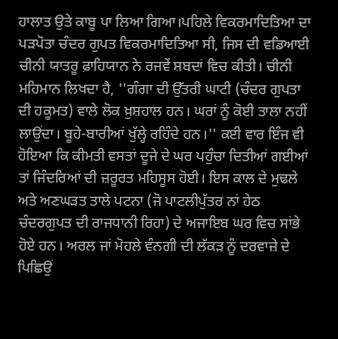ਹਾਲਾਤ ਉਤੇ ਕਾਬੂ ਪਾ ਲਿਆ ਗਿਆ।ਪਹਿਲੇ ਵਿਕਰਮਾਦਿਤਿਆ ਦਾ ਪੜਪੋਤਾ ਚੰਦਰ ਗੁਪਤ ਵਿਕਰਮਾਦਿਤਿਆ ਸੀ, ਜਿਸ ਦੀ ਵਡਿਆਈ ਚੀਨੀ ਯਾਤਰੂ ਫ਼ਾਹਿਯਾਨ ਨੇ ਰਜਵੇਂ ਸ਼ਬਦਾਂ ਵਿਚ ਕੀਤੀ। ਚੀਨੀ ਮਹਿਮਾਨ ਲਿਖਦਾ ਹੈ, ''ਗੰਗਾ ਦੀ ਉੱਤਰੀ ਘਾਟੀ (ਚੰਦਰ ਗੁਪਤਾ ਦੀ ਹਕੂਮਤ) ਵਾਲੇ ਲੋਕ ਖ਼ੁਸ਼ਹਾਲ ਹਨ। ਘਰਾਂ ਨੂੰ ਕੋਈ ਤਾਲਾ ਨਹੀਂ ਲਾਉਂਦਾ। ਬੂਹੇ-ਬਾਰੀਆਂ ਖੁੱਲ੍ਹੇ ਰਹਿੰਦੇ ਹਨ।'' ਕਈ ਵਾਰ ਇੰਜ ਵੀ ਹੋਇਆ ਕਿ ਕੀਮਤੀ ਵਸਤਾਂ ਦੂਜੇ ਦੇ ਘਰ ਪਹੁੰਚਾ ਦਿਤੀਆਂ ਗਈਆਂ ਤਾਂ ਜਿੰਦਰਿਆਂ ਦੀ ਜ਼ਰੂਰਤ ਮਹਿਸੂਸ ਹੋਈ। ਇਸ ਕਾਲ ਦੇ ਮੁਢਲੇ ਅਤੇ ਅਣਘੜਤ ਤਾਲੇ ਪਟਨਾ (ਜੋ ਪਾਟਲੀਪੁੱਤਰ ਨਾਂ ਹੇਠ ਚੰਦਰਗੁਪਤ ਦੀ ਰਾਜਧਾਨੀ ਰਿਹਾ) ਦੇ ਅਜਾਇਬ ਘਰ ਵਿਚ ਸਾਂਭੇ ਹੋਏ ਹਨ। ਅਰਲ ਜਾਂ ਮੋਹਲੇ ਵੰਨਗੀ ਦੀ ਲੱਕੜ ਨੂੰ ਦਰਵਾਜ਼ੇ ਦੇ ਪਿਛਿਉਂ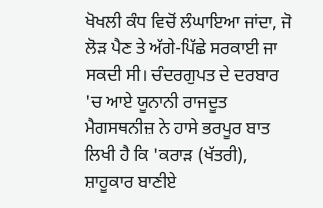ਖੋਖਲੀ ਕੰਧ ਵਿਚੋਂ ਲੰਘਾਇਆ ਜਾਂਦਾ, ਜੋ ਲੋੜ ਪੈਣ ਤੇ ਅੱਗੇ-ਪਿੱਛੇ ਸਰਕਾਈ ਜਾ ਸਕਦੀ ਸੀ। ਚੰਦਰਗੁਪਤ ਦੇ ਦਰਬਾਰ 'ਚ ਆਏ ਯੂਨਾਨੀ ਰਾਜਦੂਤ ਮੈਗਸਥਨੀਜ਼ ਨੇ ਹਾਸੇ ਭਰਪੂਰ ਬਾਤ ਲਿਖੀ ਹੈ ਕਿ 'ਕਰਾੜ (ਖੱਤਰੀ), ਸ਼ਾਹੂਕਾਰ ਬਾਣੀਏ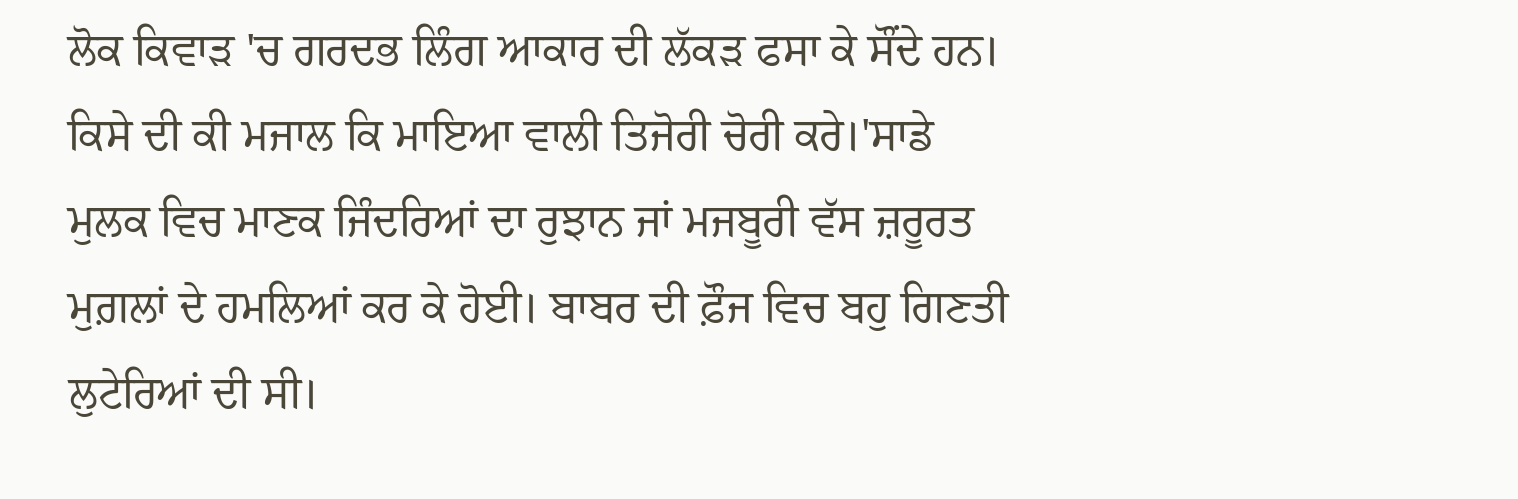ਲੋਕ ਕਿਵਾੜ 'ਚ ਗਰਦਭ ਲਿੰਗ ਆਕਾਰ ਦੀ ਲੱਕੜ ਫਸਾ ਕੇ ਸੌਂਦੇ ਹਨ। ਕਿਸੇ ਦੀ ਕੀ ਮਜਾਲ ਕਿ ਮਾਇਆ ਵਾਲੀ ਤਿਜੋਰੀ ਚੋਰੀ ਕਰੇ।'ਸਾਡੇ ਮੁਲਕ ਵਿਚ ਮਾਣਕ ਜਿੰਦਰਿਆਂ ਦਾ ਰੁਝਾਨ ਜਾਂ ਮਜਬੂਰੀ ਵੱਸ ਜ਼ਰੂਰਤ ਮੁਗ਼ਲਾਂ ਦੇ ਹਮਲਿਆਂ ਕਰ ਕੇ ਹੋਈ। ਬਾਬਰ ਦੀ ਫ਼ੌਜ ਵਿਚ ਬਹੁ ਗਿਣਤੀ ਲੁਟੇਰਿਆਂ ਦੀ ਸੀ।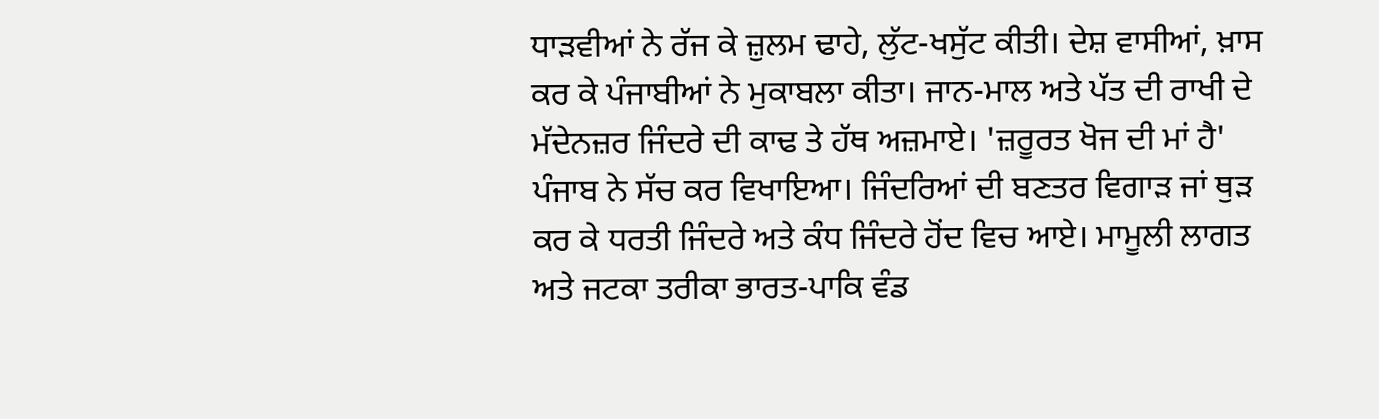ਧਾੜਵੀਆਂ ਨੇ ਰੱਜ ਕੇ ਜ਼ੁਲਮ ਢਾਹੇ, ਲੁੱਟ-ਖਸੁੱਟ ਕੀਤੀ। ਦੇਸ਼ ਵਾਸੀਆਂ, ਖ਼ਾਸ ਕਰ ਕੇ ਪੰਜਾਬੀਆਂ ਨੇ ਮੁਕਾਬਲਾ ਕੀਤਾ। ਜਾਨ-ਮਾਲ ਅਤੇ ਪੱਤ ਦੀ ਰਾਖੀ ਦੇ ਮੱਦੇਨਜ਼ਰ ਜਿੰਦਰੇ ਦੀ ਕਾਢ ਤੇ ਹੱਥ ਅਜ਼ਮਾਏ। 'ਜ਼ਰੂਰਤ ਖੋਜ ਦੀ ਮਾਂ ਹੈ' ਪੰਜਾਬ ਨੇ ਸੱਚ ਕਰ ਵਿਖਾਇਆ। ਜਿੰਦਰਿਆਂ ਦੀ ਬਣਤਰ ਵਿਗਾੜ ਜਾਂ ਥੁੜ ਕਰ ਕੇ ਧਰਤੀ ਜਿੰਦਰੇ ਅਤੇ ਕੰਧ ਜਿੰਦਰੇ ਹੋਂਦ ਵਿਚ ਆਏ। ਮਾਮੂਲੀ ਲਾਗਤ ਅਤੇ ਜਟਕਾ ਤਰੀਕਾ ਭਾਰਤ-ਪਾਕਿ ਵੰਡ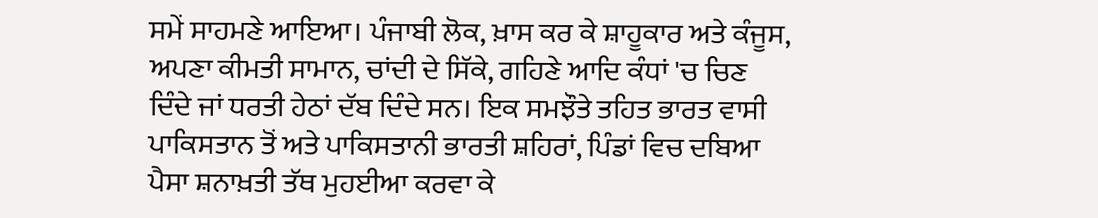ਸਮੇਂ ਸਾਹਮਣੇ ਆਇਆ। ਪੰਜਾਬੀ ਲੋਕ, ਖ਼ਾਸ ਕਰ ਕੇ ਸ਼ਾਹੂਕਾਰ ਅਤੇ ਕੰਜੂਸ, ਅਪਣਾ ਕੀਮਤੀ ਸਾਮਾਨ, ਚਾਂਦੀ ਦੇ ਸਿੱਕੇ, ਗਹਿਣੇ ਆਦਿ ਕੰਧਾਂ 'ਚ ਚਿਣ ਦਿੰਦੇ ਜਾਂ ਧਰਤੀ ਹੇਠਾਂ ਦੱਬ ਦਿੰਦੇ ਸਨ। ਇਕ ਸਮਝੌਤੇ ਤਹਿਤ ਭਾਰਤ ਵਾਸੀ ਪਾਕਿਸਤਾਨ ਤੋਂ ਅਤੇ ਪਾਕਿਸਤਾਨੀ ਭਾਰਤੀ ਸ਼ਹਿਰਾਂ, ਪਿੰਡਾਂ ਵਿਚ ਦਬਿਆ ਪੈਸਾ ਸ਼ਨਾਖ਼ਤੀ ਤੱਥ ਮੁਹਈਆ ਕਰਵਾ ਕੇ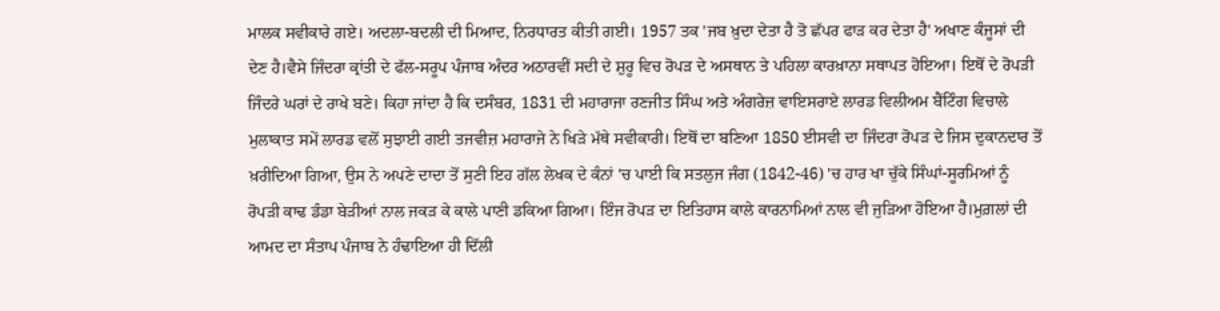ਮਾਲਕ ਸਵੀਕਾਰੇ ਗਏ। ਅਦਲਾ-ਬਦਲੀ ਦੀ ਮਿਆਦ, ਨਿਰਧਾਰਤ ਕੀਤੀ ਗਈ। 1957 ਤਕ 'ਜਬ ਖ਼ੁਦਾ ਦੇਤਾ ਹੈ ਤੋ ਛੱਪਰ ਫਾੜ ਕਰ ਦੇਤਾ ਹੈ' ਅਖਾਣ ਕੰਜੂਸਾਂ ਦੀ ਦੇਣ ਹੈ।ਵੈਸੇ ਜਿੰਦਰਾ ਕ੍ਰਾਂਤੀ ਦੇ ਫੱਲ-ਸਰੂਪ ਪੰਜਾਬ ਅੰਦਰ ਅਠਾਰਵੀਂ ਸਦੀ ਦੇ ਸ਼ੁਰੂ ਵਿਚ ਰੋਪੜ ਦੇ ਅਸਥਾਨ ਤੇ ਪਹਿਲਾ ਕਾਰਖ਼ਾਨਾ ਸਥਾਪਤ ਹੋਇਆ। ਇਥੋਂ ਦੇ ਰੋਪੜੀ ਜਿੰਦਰੇ ਘਰਾਂ ਦੇ ਰਾਖੇ ਬਣੇ। ਕਿਹਾ ਜਾਂਦਾ ਹੈ ਕਿ ਦਸੰਬਰ, 1831 ਦੀ ਮਹਾਰਾਜਾ ਰਣਜੀਤ ਸਿੰਘ ਅਤੇ ਅੰਗਰੇਜ਼ ਵਾਇਸਰਾਏ ਲਾਰਡ ਵਿਲੀਅਮ ਬੈਂਟਿੰਗ ਵਿਚਾਲੇ ਮੁਲਾਕਾਤ ਸਮੇਂ ਲਾਰਡ ਵਲੋਂ ਸੁਝਾਈ ਗਈ ਤਜਵੀਜ਼ ਮਹਾਰਾਜੇ ਨੇ ਖਿੜੇ ਮੱਥੇ ਸਵੀਕਾਰੀ। ਇਥੋਂ ਦਾ ਬਣਿਆ 1850 ਈਸਵੀ ਦਾ ਜਿੰਦਰਾ ਰੋਪੜ ਦੇ ਜਿਸ ਦੁਕਾਨਦਾਰ ਤੋਂ ਖ਼ਰੀਦਿਆ ਗਿਆ, ਉਸ ਨੇ ਅਪਣੇ ਦਾਦਾ ਤੋਂ ਸੁਣੀ ਇਹ ਗੱਲ ਲੇਖਕ ਦੇ ਕੰਨਾਂ 'ਚ ਪਾਈ ਕਿ ਸਤਲੁਜ ਜੰਗ (1842-46) 'ਚ ਹਾਰ ਖਾ ਚੁੱਕੇ ਸਿੰਘਾਂ-ਸੂਰਮਿਆਂ ਨੂੰ ਰੋਪੜੀ ਕਾਢ ਡੰਡਾ ਬੇੜੀਆਂ ਨਾਲ ਜਕੜ ਕੇ ਕਾਲੇ ਪਾਣੀ ਡਕਿਆ ਗਿਆ। ਇੰਜ ਰੋਪੜ ਦਾ ਇਤਿਹਾਸ ਕਾਲੇ ਕਾਰਨਾਮਿਆਂ ਨਾਲ ਵੀ ਜੁੜਿਆ ਹੋਇਆ ਹੈ।ਮੁਗ਼ਲਾਂ ਦੀ ਆਮਦ ਦਾ ਸੰਤਾਪ ਪੰਜਾਬ ਨੇ ਹੰਢਾਇਆ ਹੀ ਦਿੱਲੀ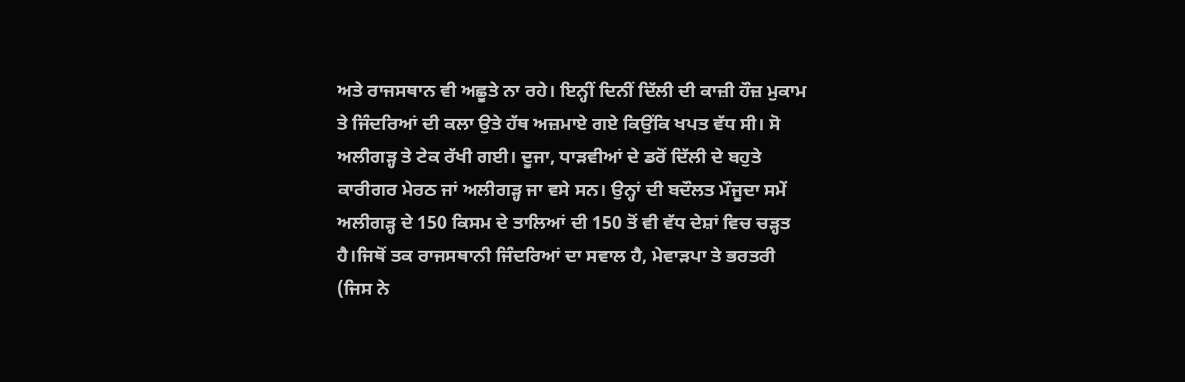ਅਤੇ ਰਾਜਸਥਾਨ ਵੀ ਅਛੂਤੇ ਨਾ ਰਹੇ। ਇਨ੍ਹੀਂ ਦਿਨੀਂ ਦਿੱਲੀ ਦੀ ਕਾਜ਼ੀ ਹੌਜ਼ ਮੁਕਾਮ ਤੇ ਜਿੰਦਰਿਆਂ ਦੀ ਕਲਾ ਉਤੇ ਹੱਥ ਅਜ਼ਮਾਏ ਗਏ ਕਿਉਂਕਿ ਖਪਤ ਵੱਧ ਸੀ। ਸੋ ਅਲੀਗੜ੍ਹ ਤੇ ਟੇਕ ਰੱਖੀ ਗਈ। ਦੂਜਾ, ਧਾੜਵੀਆਂ ਦੇ ਡਰੋਂ ਦਿੱਲੀ ਦੇ ਬਹੁਤੇ ਕਾਰੀਗਰ ਮੇਰਠ ਜਾਂ ਅਲੀਗੜ੍ਹ ਜਾ ਵਸੇ ਸਨ। ਉਨ੍ਹਾਂ ਦੀ ਬਦੌਲਤ ਮੌਜੂਦਾ ਸਮੇਂ ਅਲੀਗੜ੍ਹ ਦੇ 150 ਕਿਸਮ ਦੇ ਤਾਲਿਆਂ ਦੀ 150 ਤੋਂ ਵੀ ਵੱਧ ਦੇਸ਼ਾਂ ਵਿਚ ਚੜ੍ਹਤ ਹੈ।ਜਿਥੋਂ ਤਕ ਰਾਜਸਥਾਨੀ ਜਿੰਦਰਿਆਂ ਦਾ ਸਵਾਲ ਹੈ, ਮੇਵਾੜਪਾ ਤੇ ਭਰਤਰੀ (ਜਿਸ ਨੇ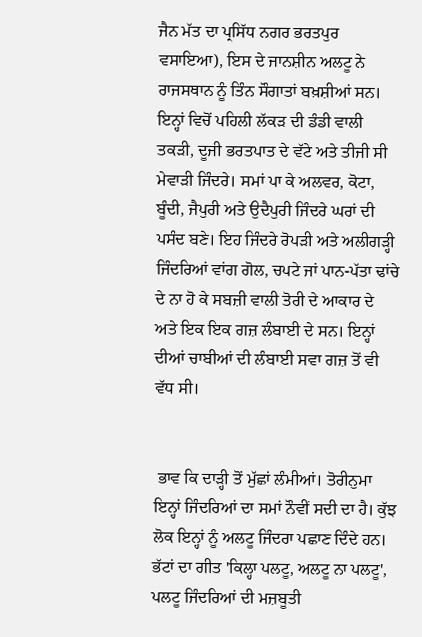ਜੈਨ ਮੱਤ ਦਾ ਪ੍ਰਸਿੱਧ ਨਗਰ ਭਰਤਪੁਰ ਵਸਾਇਆ), ਇਸ ਦੇ ਜਾਨਸ਼ੀਨ ਅਲਟੂ ਨੇ ਰਾਜਸਥਾਨ ਨੂੰ ਤਿੰਨ ਸੌਗਾਤਾਂ ਬਖ਼ਸ਼ੀਆਂ ਸਨ। ਇਨ੍ਹਾਂ ਵਿਚੋਂ ਪਹਿਲੀ ਲੱਕੜ ਦੀ ਡੰਡੀ ਵਾਲੀ ਤਕੜੀ, ਦੂਜੀ ਭਰਤਪਾਤ ਦੇ ਵੱਟੇ ਅਤੇ ਤੀਜੀ ਸੀ ਮੇਵਾੜੀ ਜਿੰਦਰੇ। ਸਮਾਂ ਪਾ ਕੇ ਅਲਵਰ, ਕੋਟਾ, ਬੂੰਦੀ, ਜੈਪੁਰੀ ਅਤੇ ਉਦੈਪੁਰੀ ਜਿੰਦਰੇ ਘਰਾਂ ਦੀ ਪਸੰਦ ਬਣੇ। ਇਹ ਜਿੰਦਰੇ ਰੋਪੜੀ ਅਤੇ ਅਲੀਗੜ੍ਹੀ ਜਿੰਦਰਿਆਂ ਵਾਂਗ ਗੋਲ, ਚਪਟੇ ਜਾਂ ਪਾਨ-ਪੱਤਾ ਢਾਂਚੇ ਦੇ ਨਾ ਹੋ ਕੇ ਸਬਜ਼ੀ ਵਾਲੀ ਤੋਰੀ ਦੇ ਆਕਾਰ ਦੇ ਅਤੇ ਇਕ ਇਕ ਗਜ਼ ਲੰਬਾਈ ਦੇ ਸਨ। ਇਨ੍ਹਾਂ ਦੀਆਂ ਚਾਬੀਆਂ ਦੀ ਲੰਬਾਈ ਸਵਾ ਗਜ਼ ਤੋਂ ਵੀ ਵੱਧ ਸੀ।


 ਭਾਵ ਕਿ ਦਾੜ੍ਹੀ ਤੋਂ ਮੁੱਛਾਂ ਲੰਮੀਆਂ। ਤੋਰੀਨੁਮਾ ਇਨ੍ਹਾਂ ਜਿੰਦਰਿਆਂ ਦਾ ਸਮਾਂ ਨੌਵੀਂ ਸਦੀ ਦਾ ਹੈ। ਕੁੱਝ ਲੋਕ ਇਨ੍ਹਾਂ ਨੂੰ ਅਲਟੂ ਜਿੰਦਰਾ ਪਛਾਣ ਦਿੰਦੇ ਹਨ। ਭੱਟਾਂ ਦਾ ਗੀਤ 'ਕਿਲ੍ਹਾ ਪਲਟੂ, ਅਲਟੂ ਨਾ ਪਲਟੂ', ਪਲਟੂ ਜਿੰਦਰਿਆਂ ਦੀ ਮਜ਼ਬੂਤੀ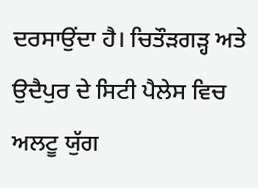ਦਰਸਾਉਂਦਾ ਹੈ। ਚਿਤੌੜਗੜ੍ਹ ਅਤੇ ਉਦੈਪੁਰ ਦੇ ਸਿਟੀ ਪੈਲੇਸ ਵਿਚ ਅਲਟੂ ਯੁੱਗ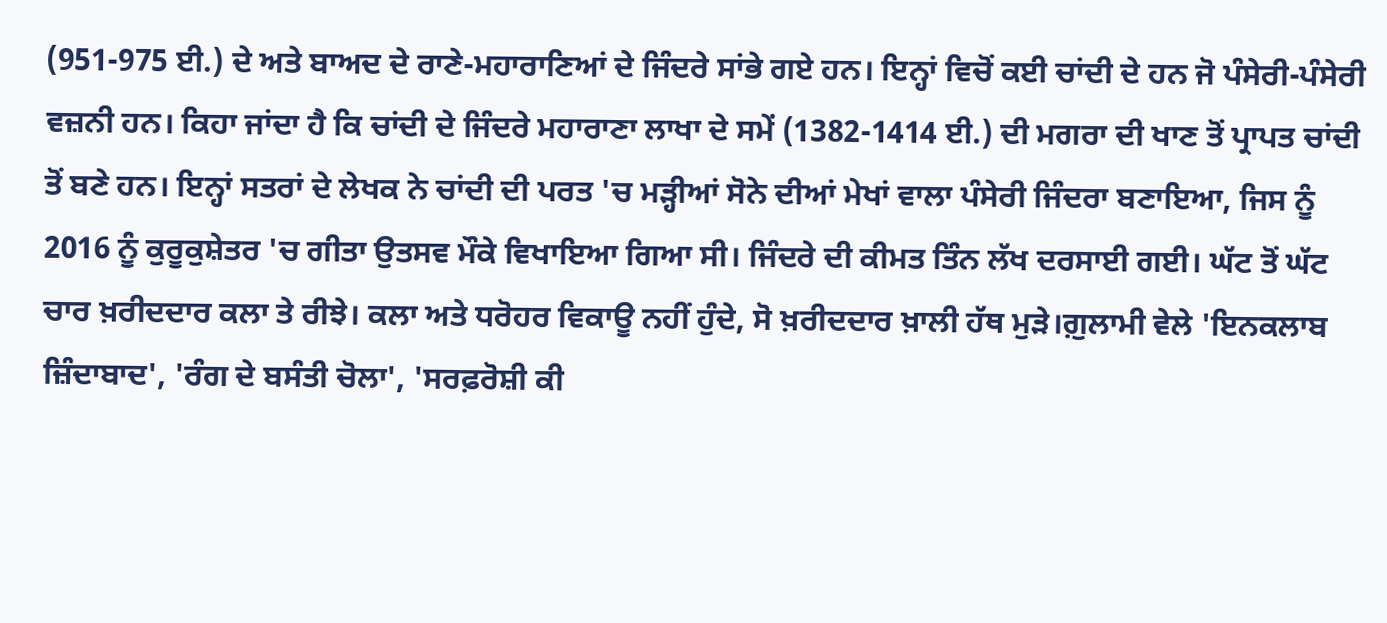(951-975 ਈ.) ਦੇ ਅਤੇ ਬਾਅਦ ਦੇ ਰਾਣੇ-ਮਹਾਰਾਣਿਆਂ ਦੇ ਜਿੰਦਰੇ ਸਾਂਭੇ ਗਏ ਹਨ। ਇਨ੍ਹਾਂ ਵਿਚੋਂ ਕਈ ਚਾਂਦੀ ਦੇ ਹਨ ਜੋ ਪੰਸੇਰੀ-ਪੰਸੇਰੀ ਵਜ਼ਨੀ ਹਨ। ਕਿਹਾ ਜਾਂਦਾ ਹੈ ਕਿ ਚਾਂਦੀ ਦੇ ਜਿੰਦਰੇ ਮਹਾਰਾਣਾ ਲਾਖਾ ਦੇ ਸਮੇਂ (1382-1414 ਈ.) ਦੀ ਮਗਰਾ ਦੀ ਖਾਣ ਤੋਂ ਪ੍ਰਾਪਤ ਚਾਂਦੀ ਤੋਂ ਬਣੇ ਹਨ। ਇਨ੍ਹਾਂ ਸਤਰਾਂ ਦੇ ਲੇਖਕ ਨੇ ਚਾਂਦੀ ਦੀ ਪਰਤ 'ਚ ਮੜ੍ਹੀਆਂ ਸੋਨੇ ਦੀਆਂ ਮੇਖਾਂ ਵਾਲਾ ਪੰਸੇਰੀ ਜਿੰਦਰਾ ਬਣਾਇਆ, ਜਿਸ ਨੂੰ 2016 ਨੂੰ ਕੁਰੂਕੁਸ਼ੇਤਰ 'ਚ ਗੀਤਾ ਉਤਸਵ ਮੌਕੇ ਵਿਖਾਇਆ ਗਿਆ ਸੀ। ਜਿੰਦਰੇ ਦੀ ਕੀਮਤ ਤਿੰਨ ਲੱਖ ਦਰਸਾਈ ਗਈ। ਘੱਟ ਤੋਂ ਘੱਟ ਚਾਰ ਖ਼ਰੀਦਦਾਰ ਕਲਾ ਤੇ ਰੀਝੇ। ਕਲਾ ਅਤੇ ਧਰੋਹਰ ਵਿਕਾਊ ਨਹੀਂ ਹੁੰਦੇ, ਸੋ ਖ਼ਰੀਦਦਾਰ ਖ਼ਾਲੀ ਹੱਥ ਮੁੜੇ।ਗ਼ੁਲਾਮੀ ਵੇਲੇ 'ਇਨਕਲਾਬ ਜ਼ਿੰਦਾਬਾਦ', 'ਰੰਗ ਦੇ ਬਸੰਤੀ ਚੋਲਾ', 'ਸਰਫ਼ਰੋਸ਼ੀ ਕੀ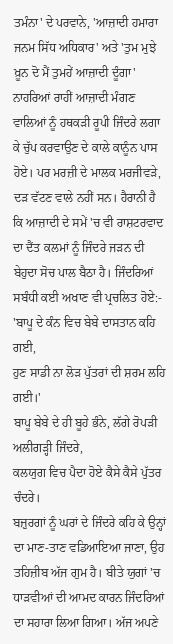ਤਮੰਨਾ' ਦੇ ਪਰਵਾਨੇ, 'ਆਜ਼ਾਦੀ ਹਮਾਰਾ ਜਨਮ ਸਿੱਧ ਅਧਿਕਾਰ' ਅਤੇ 'ਤੁਮ ਮੁਝੇ ਖ਼ੂਨ ਦੋ ਮੈਂ ਤੁਮਹੇਂ ਆਜ਼ਾਦੀ ਦੂੰਗਾ' ਨਾਹਰਿਆਂ ਰਾਹੀਂ ਆਜ਼ਾਦੀ ਮੰਗਣ ਵਾਲਿਆਂ ਨੂੰ ਹਥਕੜੀ ਰੂਪੀ ਜਿੰਦਰੇ ਲਗਾ ਕੇ ਚੁੱਪ ਕਰਵਾਉਣ ਦੇ ਕਾਲੇ ਕਾਨੂੰਨ ਪਾਸ ਹੋਏ। ਪਰ ਮਰਜ਼ੀ ਦੇ ਮਾਲਕ ਮਰਜੀਵੜੇ, ਦੜ ਵੱਟਣ ਵਾਲੇ ਨਹੀਂ ਸਨ। ਹੈਰਾਨੀ ਹੈ ਕਿ ਆਜ਼ਾਦੀ ਦੇ ਸਮੇਂ 'ਚ ਵੀ ਰਾਸ਼ਟਰਵਾਦ ਦਾ ਦੈਂਤ ਕਲਮਾਂ ਨੂੰ ਜਿੰਦਰੇ ਜੜਨ ਦੀ ਬੇਹੁਦਾ ਸੋਚ ਪਾਲ ਬੈਠਾ ਹੈ। ਜਿੰਦਰਿਆਂ ਸਬੰਧੀ ਕਈ ਅਖਾਣ ਵੀ ਪ੍ਰਚਲਿਤ ਹੋਏ:-
'ਬਾਪੂ ਦੇ ਕੰਨ ਵਿਚ ਬੇਬੇ ਦਾਸਤਾਨ ਕਹਿ ਗਈ,
ਹੁਣ ਸਾਡੀ ਨਾ ਲੋੜ ਪੁੱਤਰਾਂ ਦੀ ਸ਼ਰਮ ਲਹਿ ਗਈ।'
ਬਾਪੂ ਬੇਬੇ ਦੇ ਹੀ ਬੂਹੇ ਭੰਨੇ, ਲੱਗੇ ਰੋਪੜੀ ਅਲੀਗੜ੍ਹੀ ਜਿੰਦਰੇ,
ਕਲਯੁਗ ਵਿਚ ਪੈਦਾ ਹੋਏ ਕੈਸੇ ਕੈਸੇ ਪੁੱਤਰ ਚੰਦਰੇ।
ਬਜ਼ੁਰਗਾਂ ਨੂੰ ਘਰਾਂ ਦੇ ਜਿੰਦਰੇ ਕਹਿ ਕੇ ਉਨ੍ਹਾਂ ਦਾ ਮਾਣ-ਤਾਣ ਵਡਿਆਇਆ ਜਾਣਾ, ਉਹ ਤਹਿਜ਼ੀਬ ਅੱਜ ਗੁਮ ਹੈ। ਬੀਤੇ ਯੁਗਾਂ 'ਚ ਧਾੜਵੀਆਂ ਦੀ ਆਮਦ ਕਾਰਨ ਜਿੰਦਰਿਆਂ ਦਾ ਸਹਾਰਾ ਲਿਆ ਗਿਆ। ਅੱਜ ਅਪਣੇ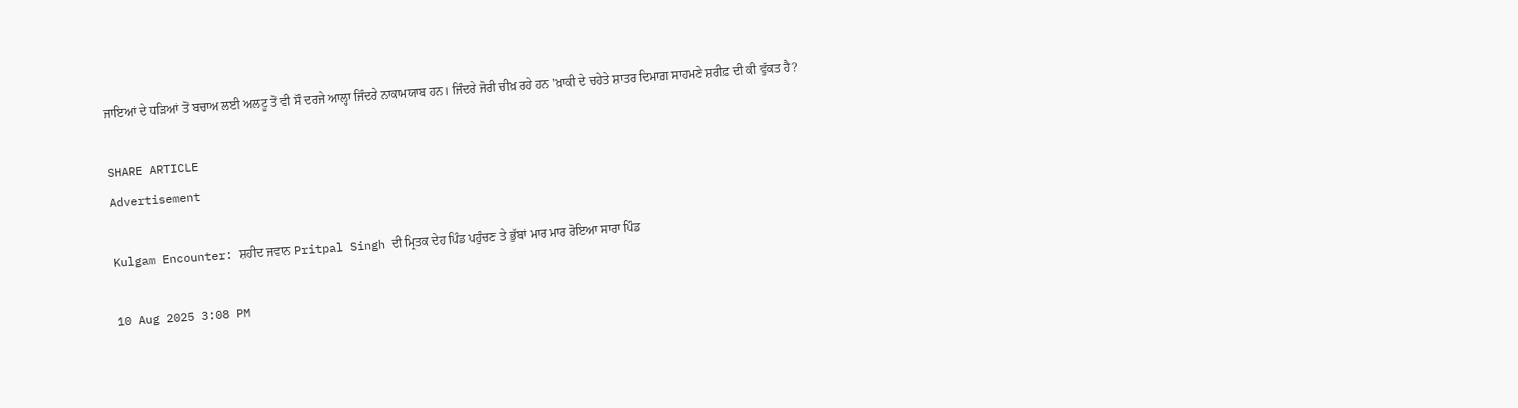ਜਾਇਆਂ ਦੇ ਧੜਿਆਂ ਤੋਂ ਬਚਾਅ ਲਈ ਅਲਟੂ ਤੋਂ ਵੀ ਸੌ ਦਰਜੇ ਆਲ੍ਹਾ ਜਿੰਦਰੇ ਨਾਕਾਮਯਾਬ ਹਨ। ਜਿੰਦਰੇ ਜੋਰੀ ਚੀਖ਼ ਰਹੇ ਹਨ 'ਖ਼ਾਕੀ ਦੇ ਚਹੇਤੇ ਸ਼ਾਤਰ ਦਿਮਾਗ਼ ਸਾਹਮਣੇ ਸ਼ਰੀਫ਼ ਦੀ ਕੀ ਵੁੱਕਤ ਹੈ?

SHARE ARTICLE
Advertisement

Kulgam Encounter: ਸ਼ਹੀਦ ਜਵਾਨ Pritpal Singh ਦੀ ਮ੍ਰਿਤਕ ਦੇਹ ਪਿੰਡ ਪਹੁੰਚਣ ਤੇ ਭੁੱਬਾਂ ਮਾਰ ਮਾਰ ਰੋਇਆ ਸਾਰਾ ਪਿੰਡ

10 Aug 2025 3:08 PM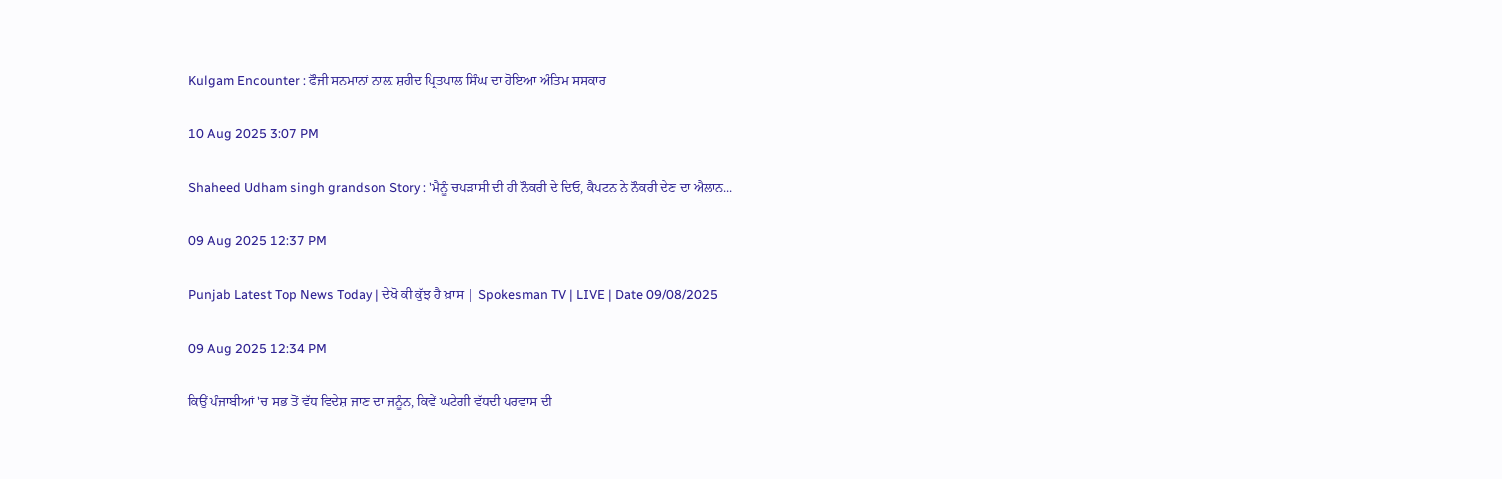Kulgam Encounter : ਫੌਜੀ ਸਨਮਾਨਾਂ ਨਾਲ਼ ਸ਼ਹੀਦ ਪ੍ਰਿਤਪਾਲ ਸਿੰਘ ਦਾ ਹੋਇਆ ਅੰਤਿਮ ਸਸਕਾਰ

10 Aug 2025 3:07 PM

Shaheed Udham singh grandson Story : 'ਮੈਨੂੰ ਚਪੜਾਸੀ ਦੀ ਹੀ ਨੌਕਰੀ ਦੇ ਦਿਓ, ਕੈਪਟਨ ਨੇ ਨੌਕਰੀ ਦੇਣ ਦਾ ਐਲਾਨ...

09 Aug 2025 12:37 PM

Punjab Latest Top News Today | ਦੇਖੋ ਕੀ ਕੁੱਝ ਹੈ ਖ਼ਾਸ | Spokesman TV | LIVE | Date 09/08/2025

09 Aug 2025 12:34 PM

ਕਿਉਂ ਪੰਜਾਬੀਆਂ 'ਚ ਸਭ ਤੋਂ ਵੱਧ ਵਿਦੇਸ਼ ਜਾਣ ਦਾ ਜਨੂੰਨ, ਕਿਵੇਂ ਘਟੇਗੀ ਵੱਧਦੀ ਪਰਵਾਸ ਦੀ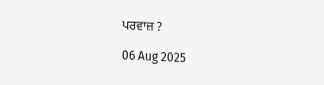ਪਰਵਾਜ਼ ?

06 Aug 2025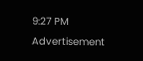9:27 PM
Advertisement